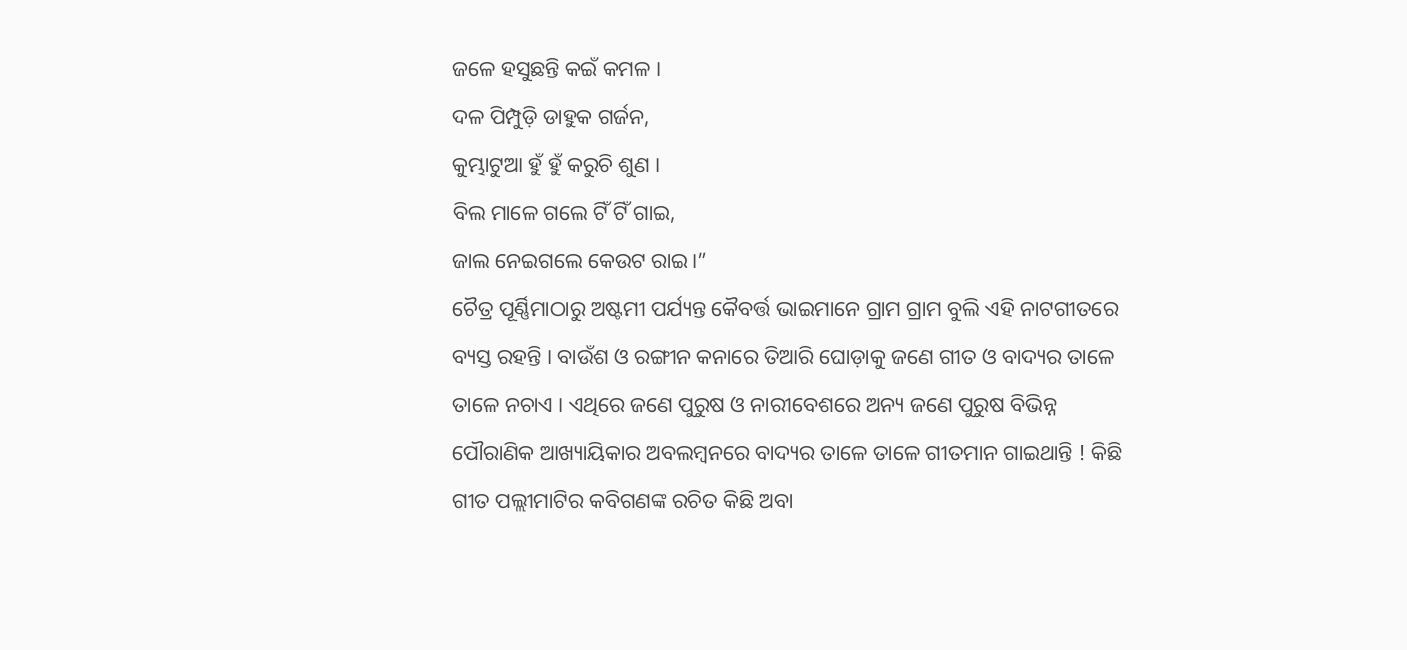ଜଳେ ହସୁଛନ୍ତି କଇଁ କମଳ ।
ଦଳ ପିମ୍ପୁଡ଼ି ଡାହୁକ ଗର୍ଜନ,
କୁମ୍ଭାଟୁଆ ହୁଁ ହୁଁ କରୁଚି ଶୁଣ ।
ବିଲ ମାଳେ ଗଲେ ଟିଁ ଟିଁ ଗାଇ,
ଜାଲ ନେଇଗଲେ କେଉଟ ରାଇ।”
ଚୈତ୍ର ପୂର୍ଣ୍ଣିମାଠାରୁ ଅଷ୍ଟମୀ ପର୍ଯ୍ୟନ୍ତ କୈବର୍ତ୍ତ ଭାଇମାନେ ଗ୍ରାମ ଗ୍ରାମ ବୁଲି ଏହି ନାଟଗୀତରେ ବ୍ୟସ୍ତ ରହନ୍ତି । ବାଉଁଶ ଓ ରଙ୍ଗୀନ କନାରେ ତିଆରି ଘୋଡ଼ାକୁ ଜଣେ ଗୀତ ଓ ବାଦ୍ୟର ତାଳେ ତାଳେ ନଚାଏ । ଏଥିରେ ଜଣେ ପୁରୁଷ ଓ ନାରୀବେଶରେ ଅନ୍ୟ ଜଣେ ପୁରୁଷ ବିଭିନ୍ନ ପୌରାଣିକ ଆଖ୍ୟାୟିକାର ଅବଲମ୍ବନରେ ବାଦ୍ୟର ତାଳେ ତାଳେ ଗୀତମାନ ଗାଇଥାନ୍ତି ! କିଛି ଗୀତ ପଲ୍ଲୀମାଟିର କବିଗଣଙ୍କ ରଚିତ କିଛି ଅବା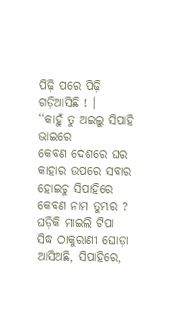ପିଢ଼ି ପରେ ପିଢ଼ି ଗଡ଼ିଆସିଛି ! ।
‘‘କାହୁଁ ତୁ ଅଇଲୁ ସିପାହି ଭାଇରେ
କେବଣ ଦେଶରେ ଘର
କାହାର ଉପରେ ସବାର ହୋଇଚୁ ସିପାହିରେ
କେବଣ ନାମ ତୁମ୍ଭର ?
ଘଡ଼ିକି ମାଇଲି ଟିପା
ସିଦ୍ଧ ଠାକୁରାଣୀ ଘୋଡ଼ା ଆସିଅଛି, ସିପାହିରେ,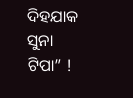ଦିହଯାକ ସୁନା ଟିପା” !